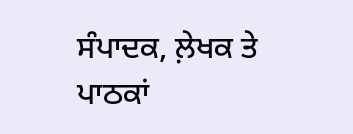ਸੰਪਾਦਕ, ਲ਼ੇਖਕ ਤੇ ਪਾਠਕਾਂ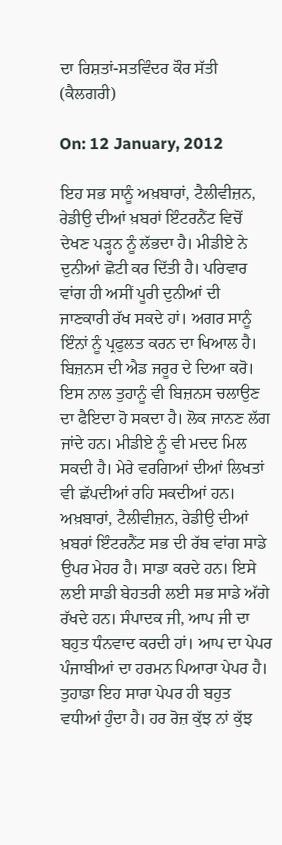ਦਾ ਰਿਸ਼ਤਾਂ-ਸਤਵਿੰਦਰ ਕੌਰ ਸੱਤੀ (ਕੈਲਗਰੀ)

On: 12 January, 2012

ਇਹ ਸਭ ਸਾਨੂੰ ਅਖ਼ਬਾਰਾਂ, ਟੈਲੀਵੀਜ਼ਨ, ਰੇਡੀਉ ਦੀਆਂ ਖ਼ਬਰਾਂ ਇੰਟਰਨੈਂਟ ਵਿਚੋਂ ਦੇਖਣ ਪੜ੍ਹਨ ਨੂੰ ਲੱਭਦਾ ਹੈ। ਮੀਡੀਏ ਨੇ ਦੁਨੀਆਂ ਛੋਟੀ ਕਰ ਦਿੱਤੀ ਹੈ। ਪਰਿਵਾਰ ਵਾਂਗ ਹੀ ਅਸੀਂ ਪੂਰੀ ਦੁਨੀਆਂ ਦੀ ਜਾਣਕਾਰੀ ਰੱਖ ਸਕਦੇ ਹਾਂ। ਅਗਰ ਸਾਨੂੰ ਇੰਨਾਂ ਨੂੰ ਪ੍ਰਫੁਲਤ ਕਰਨ ਦਾ ਖਿਆਲ ਹੈ। ਬਿਜ਼ਨਸ ਦੀ ਐਡ ਜਰੂਰ ਦੇ ਦਿਆ ਕਰੋ। ਇਸ ਨਾਲ ਤੁਹਾਨੂੰ ਵੀ ਬਿਜ਼ਨਸ ਚਲਾਉਣ ਦਾ ਫੈਇਦਾ ਹੋ ਸਕਦਾ ਹੈ। ਲੋਕ ਜਾਨਣ ਲੱਗ ਜਾਂਦੇ ਹਨ। ਮੀਡੀਏ ਨੂੰ ਵੀ ਮਦਦ ਮਿਲ ਸਕਦੀ ਹੈ। ਮੇਰੇ ਵਰਗਿਆਂ ਦੀਆਂ ਲਿਖਤਾਂ ਵੀ ਛੱਪਦੀਆਂ ਰਹਿ ਸਕਦੀਆਂ ਹਨ। ਅਖ਼ਬਾਰਾਂ, ਟੈਲੀਵੀਜ਼ਨ, ਰੇਡੀਉ ਦੀਆਂ ਖ਼ਬਰਾਂ ਇੰਟਰਨੈਂਟ ਸਭ ਦੀ ਰੱਬ ਵਾਂਗ ਸਾਡੇ ਉਪਰ ਮੇਹਰ ਹੈ। ਸਾਡਾ ਕਰਦੇ ਹਨ। ਇਸੇ ਲਈ ਸਾਡੀ ਬੇਹਤਰੀ ਲਈ ਸਭ ਸਾਡੇ ਅੱਗੇ ਰੱਖਦੇ ਹਨ। ਸੰਪਾਦਕ ਜੀ, ਆਪ ਜੀ ਦਾ ਬਹੁਤ ਧੰਨਵਾਦ ਕਰਦੀ ਹਾਂ। ਆਪ ਦਾ ਪੇਪਰ ਪੰਜਾਬੀਆਂ ਦਾ ਹਰਮਨ ਪਿਆਰਾ ਪੇਪਰ ਹੈ। ਤੁਹਾਡਾ ਇਹ ਸਾਰਾ ਪੇਪਰ ਹੀ ਬਹੁਤ ਵਧੀਆਂ ਹੁੰਦਾ ਹੈ। ਹਰ ਰੋਜ਼ ਕੁੱਝ ਨਾਂ ਕੁੱਝ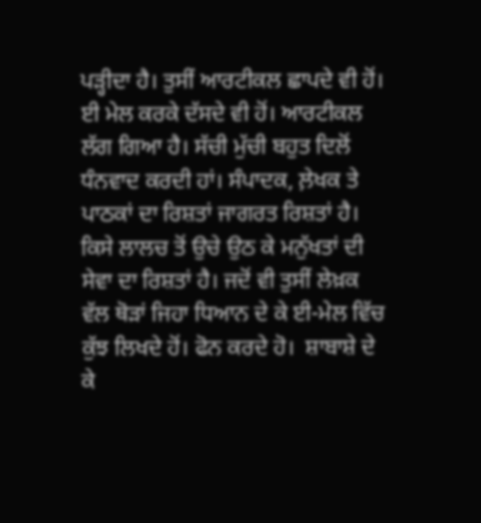ਪੜ੍ਹੀਦਾ ਹੈ। ਤੁਸੀਂ ਆਰਟੀਕਲ ਛਾਪਦੇ ਵੀ ਹੋਂ। ਈ ਮੇਲ ਕਰਕੇ ਦੱਸਦੇ ਵੀ ਹੋਂ। ਆਰਟੀਕਲ ਲੱਗ ਗਿਆ ਹੈ। ਸੱਚੀ ਮੁੱਚੀ ਬਹੁਤ ਦਿਲੋਂ ਧੰਨਵਾਦ ਕਰਦੀ ਹਾਂ। ਸੰਪਾਦਕ, ਲ਼ੇਖਕ ਤੇ ਪਾਠਕਾਂ ਦਾ ਰਿਸ਼ਤਾਂ ਜਾਗਰਤ ਰਿਸ਼ਤਾਂ ਹੈ। ਕਿਸੇ ਲਾਲਚ ਤੋਂ ਉਚੇ ਉਠ ਕੇ ਮਨੁੱਖਤਾਂ ਦੀ ਸੇਵਾ ਦਾ ਰਿਸ਼ਤਾਂ ਹੈ। ਜਦੋਂ ਵੀ ਤੁਸੀਂ ਲੇਖ਼ਕ ਵੱਲ ਥੋੜਾਂ ਜਿਹਾ ਧਿਆਨ ਦੇ ਕੇ ਈ-ਮੇਲ ਵਿੱਚ ਕੁੱਝ ਲਿਖਦੇ ਹੋਂ। ਫੋਨ ਕਰਦੇ ਹੋ।  ਸ਼ਾਬਾਸ਼ੇ ਦੇ ਕੇ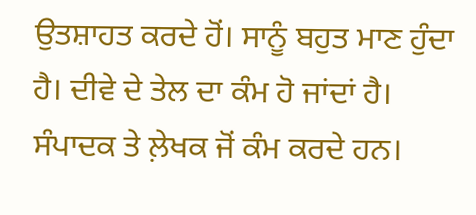ਉਤਸ਼ਾਹਤ ਕਰਦੇ ਹੋਂ। ਸਾਨੂੰ ਬਹੁਤ ਮਾਣ ਹੁੰਦਾ ਹੈ। ਦੀਵੇ ਦੇ ਤੇਲ ਦਾ ਕੰਮ ਹੋ ਜਾਂਦਾਂ ਹੈ। ਸੰਪਾਦਕ ਤੇ ਲ਼ੇਖਕ ਜੋਂ ਕੰਮ ਕਰਦੇ ਹਨ।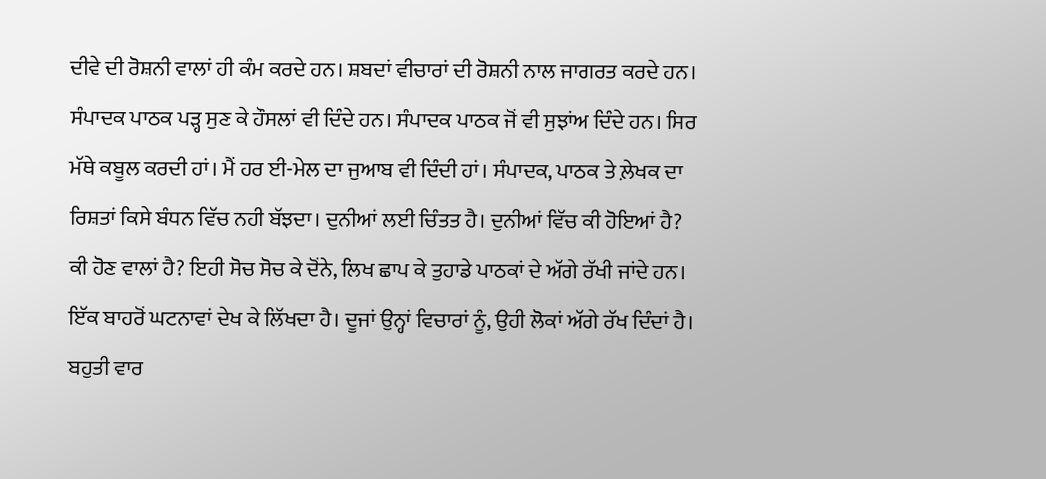ਦੀਵੇ ਦੀ ਰੋਸ਼ਨੀ ਵਾਲਾਂ ਹੀ ਕੰਮ ਕਰਦੇ ਹਨ। ਸ਼ਬਦਾਂ ਵੀਚਾਰਾਂ ਦੀ ਰੋਸ਼ਨੀ ਨਾਲ ਜਾਗਰਤ ਕਰਦੇ ਹਨ। ਸੰਪਾਦਕ ਪਾਠਕ ਪੜ੍ਹ ਸੁਣ ਕੇ ਹੌਸਲਾਂ ਵੀ ਦਿੰਦੇ ਹਨ। ਸੰਪਾਦਕ ਪਾਠਕ ਜੋਂ ਵੀ ਸੁਝਾਂਅ ਦਿੰਦੇ ਹਨ। ਸਿਰ ਮੱਥੇ ਕਬੂਲ ਕਰਦੀ ਹਾਂ। ਮੈਂ ਹਰ ਈ-ਮੇਲ ਦਾ ਜੁਆਬ ਵੀ ਦਿੰਦੀ ਹਾਂ। ਸੰਪਾਦਕ, ਪਾਠਕ ਤੇ ਲ਼ੇਖਕ ਦਾ ਰਿਸ਼ਤਾਂ ਕਿਸੇ ਬੰਧਨ ਵਿੱਚ ਨਹੀ ਬੱਝਦਾ। ਦੁਨੀਆਂ ਲਈ ਚਿੰਤਤ ਹੈ। ਦੁਨੀਆਂ ਵਿੱਚ ਕੀ ਹੋਇਆਂ ਹੈ? ਕੀ ਹੋਣ ਵਾਲਾਂ ਹੈ? ਇਹੀ ਸੋਚ ਸੋਚ ਕੇ ਦੋਂਨੇ, ਲਿਖ ਛਾਪ ਕੇ ਤੁਹਾਡੇ ਪਾਠਕਾਂ ਦੇ ਅੱਗੇ ਰੱਖੀ ਜਾਂਦੇ ਹਨ। ਇੱਕ ਬਾਹਰੋਂ ਘਟਨਾਵਾਂ ਦੇਖ ਕੇ ਲਿੱਖਦਾ ਹੈ। ਦੂਜਾਂ ਉਨ੍ਹਾਂ ਵਿਚਾਰਾਂ ਨੂੰ, ਉਹੀ ਲੋਕਾਂ ਅੱਗੇ ਰੱਖ ਦਿੰਦਾਂ ਹੈ। ਬਹੁਤੀ ਵਾਰ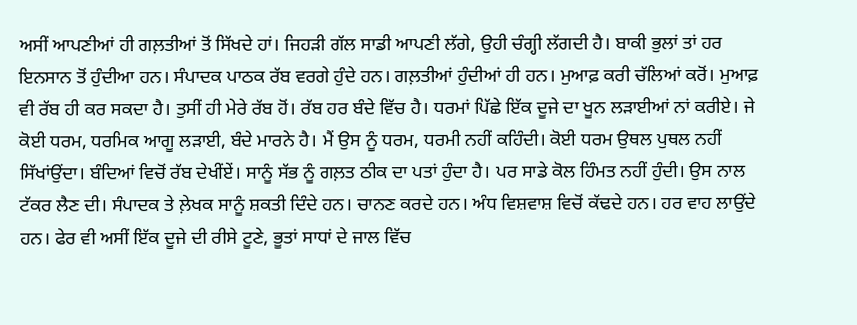ਅਸੀਂ ਆਪਣੀਆਂ ਹੀ ਗਲ਼ਤੀਆਂ ਤੋਂ ਸਿੱਖਦੇ ਹਾਂ। ਜਿਹੜੀ ਗੱਲ ਸਾਡੀ ਆਪਣੀ ਲੱਗੇ, ਉਹੀ ਚੰਗ੍ਹੀ ਲੱਗਦੀ ਹੈ। ਬਾਕੀ ਭੁਲਾਂ ਤਾਂ ਹਰ ਇਨਸਾਨ ਤੋਂ ਹੁੰਦੀਆ ਹਨ। ਸੰਪਾਦਕ ਪਾਠਕ ਰੱਬ ਵਰਗੇ ਹੁੰਦੇ ਹਨ। ਗਲ਼ਤੀਆਂ ਹੁੰਦੀਆਂ ਹੀ ਹਨ। ਮੁਆਫ਼ ਕਰੀ ਚੱਲਿਆਂ ਕਰੋਂ। ਮੁਆਫ਼ ਵੀ ਰੱਬ ਹੀ ਕਰ ਸਕਦਾ ਹੈ। ਤੁਸੀਂ ਹੀ ਮੇਰੇ ਰੱਬ ਹੋਂ। ਰੱਬ ਹਰ ਬੰਦੇ ਵਿੱਚ ਹੈ। ਧਰਮਾਂ ਪਿੱਛੇ ਇੱਕ ਦੂਜੇ ਦਾ ਖੂਨ ਲੜਾਈਆਂ ਨਾਂ ਕਰੀਏ। ਜੇ ਕੋਈ ਧਰਮ, ਧਰਮਿਕ ਆਗੂ ਲੜਾਈ, ਬੰਦੇ ਮਾਰਨੇ ਹੈ। ਮੈਂ ਉਸ ਨੂੰ ਧਰਮ, ਧਰਮੀ ਨਹੀਂ ਕਹਿੰਦੀ। ਕੋਈ ਧਰਮ ਉਥਲ ਪੁਥਲ ਨਹੀਂ ਸਿੱਖਾਂਉਂਦਾ। ਬੰਦਿਆਂ ਵਿਚੋਂ ਰੱਬ ਦੇਖੀਂਏਂ। ਸਾਨੂੰ ਸੱਭ ਨੂੰ ਗਲ਼ਤ ਠੀਕ ਦਾ ਪਤਾਂ ਹੁੰਦਾ ਹੈ। ਪਰ ਸਾਡੇ ਕੋਲ ਹਿੰਮਤ ਨਹੀਂ ਹੁੰਦੀ। ਉਸ ਨਾਲ ਟੱਕਰ ਲੈਣ ਦੀ। ਸੰਪਾਦਕ ਤੇ ਲ਼ੇਖਕ ਸਾਨੂੰ ਸ਼ਕਤੀ ਦਿੰਦੇ ਹਨ। ਚਾਨਣ ਕਰਦੇ ਹਨ। ਅੰਧ ਵਿਸ਼ਵਾਸ਼ ਵਿਚੋਂ ਕੱਢਦੇ ਹਨ। ਹਰ ਵਾਹ ਲਾਉਂਦੇ ਹਨ। ਫੇਰ ਵੀ ਅਸੀਂ ਇੱਕ ਦੂਜੇ ਦੀ ਰੀਸੇ ਟੂਣੇ, ਭੂਤਾਂ ਸਾਧਾਂ ਦੇ ਜਾਲ ਵਿੱਚ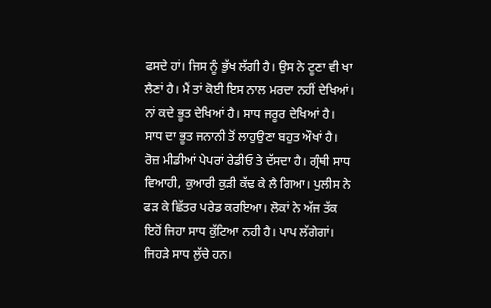ਫਸਦੇ ਹਾਂ। ਜਿਸ ਨੂੰ ਭੁੱਖ ਲੱਗੀ ਹੈ। ਉਸ ਨੇ ਟੂਣਾ ਵੀ ਖਾ ਲੈਣਾਂ ਹੈ। ਮੈਂ ਤਾਂ ਕੋਈ ਇਸ ਨਾਲ ਮਰਦਾ ਨਹੀਂ ਦੇਖਿਆਂ। ਨਾਂ ਕਦੇ ਭੂਤ ਦੇਖਿਆਂ ਹੈ। ਸਾਧ ਜਰੂਰ ਦੇਖਿਆਂ ਹੈ। ਸਾਧ ਦਾ ਭੂਤ ਜਨਾਨੀ ਤੋਂ ਲਾਹੁਉਣਾ ਬਹੁਤ ਔਖਾਂ ਹੈ। ਰੋਜ਼ ਮੀਡੀਆਂ ਪੇਪਰਾਂ ਰੇਡੀਓ ਤੇ ਦੱਸਦਾ ਹੈ। ਗ੍ਰੰਥੀ ਸਾਧ ਵਿਆਹੀ, ਕੁਆਰੀ ਕੁੜੀ ਕੱਢ ਕੇ ਲੈ ਗਿਆ। ਪੁਲੀਸ ਨੇ ਫੜ ਕੇ ਛਿੱਤਰ ਪਰੇਡ ਕਰਇਆ। ਲੋਕਾਂ ਨੇ ਅੱਜ ਤੱਕ ਇਹੋਂ ਜਿਹਾ ਸਾਧ ਕੁੱਟਿਆ ਨਹੀ ਹੈ। ਪਾਪ ਲੱਗੇਗਾਂ। ਜਿਹੜੇ ਸਾਧ ਲੁੱਚੇ ਹਨ।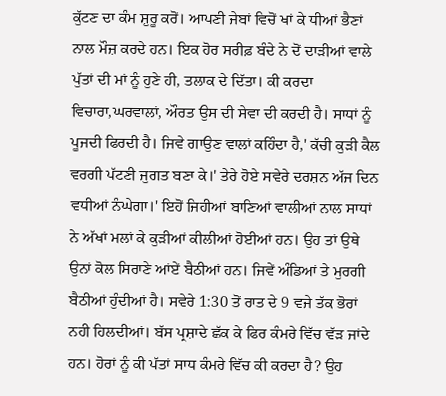ਕੁੱਟਣ ਦਾ ਕੰਮ ਸ਼ੁਰੂ ਕਰੋਂ। ਆਪਣੀ ਜੇਬਾਂ ਵਿਚੋਂ ਖਾਂ ਕੇ ਧੀਆਂ ਭੈਣਾਂ ਨਾਲ ਮੌਜ਼ ਕਰਦੇ ਹਨ। ਇਕ ਹੋਰ ਸਰੀਫ਼ ਬੰਦੇ ਨੇ ਦੋਂ ਦਾੜੀਆਂ ਵਾਲੇ ਪੁੱਤਾਂ ਦੀ ਮਾਂ ਨੂੰ ਹੁਣੇ ਹੀ, ਤਲਾਕ ਦੇ ਦਿੱਤਾ। ਕੀ ਕਰਦਾ ਵਿਚਾਰਾ,ਘਰਵਾਲਾਂ, ਔਰਤ ਉਸ ਦੀ ਸੇਵਾ ਦੀ ਕਰਦੀ ਹੈ। ਸਾਧਾਂ ਨੂੰ ਪੂਜਦੀ ਫਿਰਦੀ ਹੈ। ਜਿਵੇ ਗਾਉਣ ਵਾਲਾਂ ਕਹਿੰਦਾ ਹੈ,' ਕੱਚੀ ਕੁੜੀ ਕੈਲ ਵਰਗੀ ਪੱਟਣੀ ਜੁਗਤ ਬਣਾ ਕੇ।' ਤੇਰੇ ਹੋਏ ਸਵੇਰੇ ਦਰਸ਼ਨ ਅੱਜ ਦਿਨ ਵਧੀਆਂ ਨੰਘੇਗਾ।' ਇਹੋਂ ਜਿਹੀਆਂ ਬਾਣਿਆਂ ਵਾਲੀਆਂ ਨਾਲ ਸਾਧਾਂ ਨੇ ਅੱਖਾਂ ਮਲਾਂ ਕੇ ਕੁੜੀਆਂ ਕੀਲੀਆਂ ਹੋਈਆਂ ਹਨ। ਉਹ ਤਾਂ ਉਥੇ ਉਨਾਂ ਕੋਲ ਸਿਰਾਣੇ ਆਂਏਂ ਬੈਠੀਆਂ ਹਨ। ਜਿਵੇਂ ਅੰਡਿਆਂ ਤੇ ਮੁਰਗੀ ਬੈਠੀਆਂ ਹੁੰਦੀਆਂ ਹੈ। ਸਵੇਰੇ 1:30 ਤੋਂ ਰਾਤ ਦੇ 9 ਵਜੇ ਤੱਕ ਭੋਰਾਂ ਨਹੀ ਹਿਲਦੀਆਂ। ਬੱਸ ਪ੍ਰਸ਼ਾਦੇ ਛੱਕ ਕੇ ਫਿਰ ਕੰਮਰੇ ਵਿੱਚ ਵੱੜ ਜਾਂਦੇ ਹਨ। ਹੋਰਾਂ ਨੂੰ ਕੀ ਪੱਤਾਂ ਸਾਧ ਕੰਮਰੇ ਵਿੱਚ ਕੀ ਕਰਦਾ ਹੈ? ਉਹ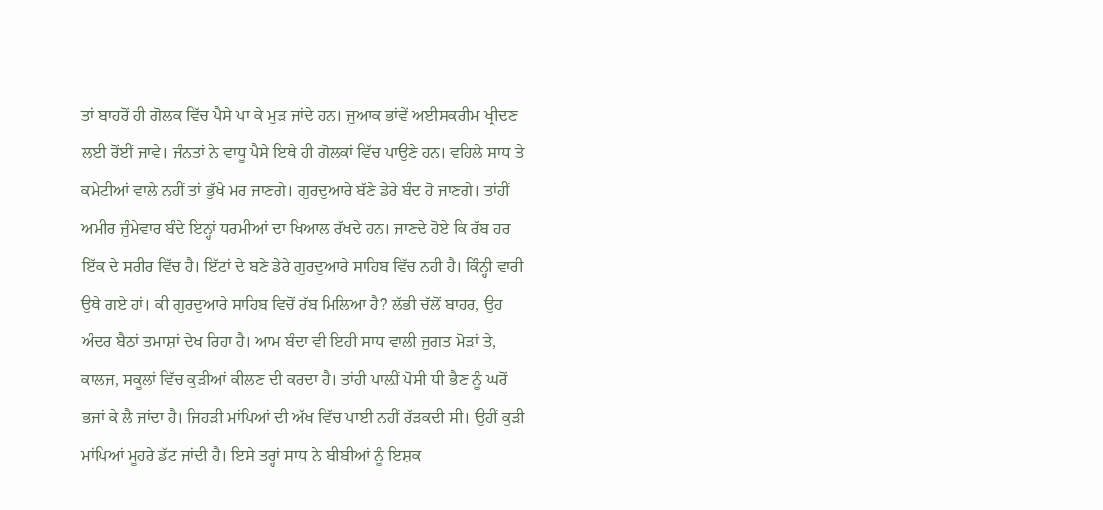ਤਾਂ ਬਾਹਰੋਂ ਹੀ ਗੋਲਕ ਵਿੱਚ ਪੈਸੇ ਪਾ ਕੇ ਮੁੜ ਜਾਂਦੇ ਹਨ। ਜੁਆਕ ਭਾਂਵੇਂ ਅਈਸਕਰੀਮ ਖ੍ਰੀਦਣ ਲਈ ਰੋਂਈਂ ਜਾਵੇ। ਜੰਨਤਾਂ ਨੇ ਵਾਧੂ ਪੈਸੇ ਇਥੇ ਹੀ ਗੋਲਕਾਂ ਵਿੱਚ ਪਾਉਣੇ ਹਨ। ਵਹਿਲੇ ਸਾਧ ਤੇ ਕਮੇਟੀਆਂ ਵਾਲੇ ਨਹੀਂ ਤਾਂ ਭੁੱਖੇ ਮਰ ਜਾਣਗੇ। ਗੁਰਦੁਆਰੇ ਬੱਣੇ ਡੇਰੇ ਬੰਦ ਹੋ ਜਾਣਗੇ। ਤਾਂਹੀਂ ਅਮੀਰ ਜੁੰਮੇਵਾਰ ਬੰਦੇ ਇਨ੍ਹਾਂ ਧਰਮੀਆਂ ਦਾ ਖਿਆਲ ਰੱਖਦੇ ਹਨ। ਜਾਣਦੇ ਹੋਏ ਕਿ ਰੱਬ ਹਰ ਇੱਕ ਦੇ ਸਰੀਰ ਵਿੱਚ ਹੈ। ਇੱਟਾਂ ਦੇ ਬਣੇ ਡੇਰੇ ਗੁਰਦੁਆਰੇ ਸਾਹਿਬ ਵਿੱਚ ਨਹੀ ਹੈ। ਕਿੰਨ੍ਹੀ ਵਾਰੀ ਉਥੇ ਗਏ ਹਾਂ। ਕੀ ਗੁਰਦੁਆਰੇ ਸਾਹਿਬ ਵਿਚੋਂ ਰੱਬ ਮਿਲਿਆ ਹੈ? ਲੱਭੀ ਚੱਲੋਂ ਬਾਹਰ, ਉਹ ਅੰਦਰ ਬੈਠਾਂ ਤਮਾਸ਼ਾਂ ਦੇਖ ਰਿਹਾ ਹੈ। ਆਮ ਬੰਦਾ ਵੀ ਇਹੀ ਸਾਧ ਵਾਲੀ ਜੁਗਤ ਮੋੜਾਂ ਤੇ, ਕਾਲਜ, ਸਕੂਲਾਂ ਵਿੱਚ ਕੁੜੀਆਂ ਕੀਲਣ ਦੀ ਕਰਦਾ ਹੈ। ਤਾਂਹੀ ਪਾਲ਼ੀਂ ਪੋਸੀ ਧੀ ਭੈਣ ਨੂੰ ਘਰੋਂ ਭਜਾਂ ਕੇ ਲੈ ਜਾਂਦਾ ਹੈ। ਜਿਹੜੀ ਮਾਂਪਿਆਂ ਦੀ ਅੱਖ ਵਿੱਚ ਪਾਈ ਨਹੀਂ ਰੱੜਕਦੀ ਸੀ। ਉਹੀਂ ਕੁੜੀ ਮਾਂਪਿਆਂ ਮੂਹਰੇ ਡੱਟ ਜਾਂਦੀ ਹੈ। ਇਸੇ ਤਰ੍ਹਾਂ ਸਾਧ ਨੇ ਬੀਬੀਆਂ ਨੂੰ ਇਸ਼ਕ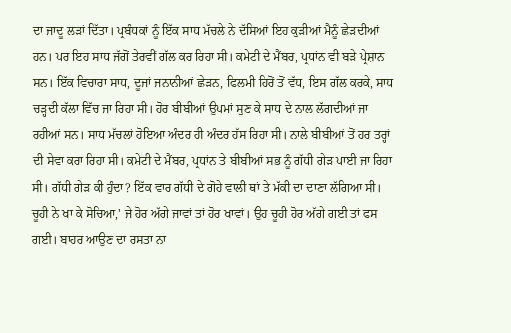ਦਾ ਜਾਦੂ ਲੜਾਂ ਦਿੱਤਾ। ਪ੍ਰਬੰਧਕਾਂ ਨੂੰ ਇੱਕ ਸਾਧ ਮੱਚਲੇ ਨੇ ਦੱਸਿਆਂ ਇਹ ਕੁੜੀਆਂ ਮੈਨੂੰ ਛੇੜਦੀਆਂ ਹਨ। ਪਰ ਇਹ ਸਾਧ ਜੱਗੋਂ ਤੇਰਵੀਂ ਗੱਲ ਕਰ ਰਿਹਾ ਸੀ। ਕਮੇਟੀ ਦੇ ਮੈਂਬਰ, ਪ੍ਰਧਾਂਨ ਵੀ ਬੜੇ ਪ੍ਰੇਸ਼ਾਨ ਸਨ। ਇੱਕ ਵਿਚਾਰਾ ਸਾਧ, ਦੂਜਾਂ ਜਨਾਨੀਆਂ ਛੇੜਨ, ਫਿਲਮੀ ਹਿਰੋਂ ਤੋਂ ਵੱਧ, ਇਸ ਗੱਲ ਕਰਕੇ, ਸਾਧ ਚੜ੍ਹਦੀ ਕੱਲਾ ਵਿੱਚ ਜਾ ਰਿਹਾ ਸੀ। ਹੋਰ ਬੀਬੀਆਂ ਉਪਮਾਂ ਸੁਣ ਕੇ ਸਾਧ ਦੇ ਨਾਲ ਲੱਗਦੀਆਂ ਜਾ ਰਹੀਆਂ ਸਨ। ਸਾਧ ਮੱਚਲਾਂ ਹੋਇਆ ਅੰਦਰ ਹੀ ਅੰਦਰ ਹੱਸ ਰਿਹਾ ਸੀ। ਨਾਲੇ ਬੀਬੀਆਂ ਤੋਂ ਹਰ ਤਰ੍ਹਾਂ ਦੀ ਸੇਵਾ ਕਰਾ ਰਿਹਾ ਸੀ। ਕਮੇਟੀ ਦੇ ਮੈਂਬਰ, ਪ੍ਰਧਾਂਨ ਤੇ ਬੀਬੀਆਂ ਸਭ ਨੂੰ ਗੱਧੀ ਗੇੜ ਪਾਈ ਜਾ ਰਿਹਾ ਸੀ। ਗੱਧੀ ਗੇੜ ਕੀ ਹੁੰਦਾ? ਇੱਕ ਵਾਰ ਗੱਧੀ ਦੇ ਗੋਹੇ ਵਾਲੀ ਥਾਂ ਤੇ ਮੱਕੀ ਦਾ ਦਾਣਾ ਲੱਗਿਆ ਸੀ। ਚੂਹੀ ਨੇ ਖਾ ਕੇ ਸੋਚਿਆ,' ਜੇ ਹੋਰ ਅੱਗੇ ਜਾਵਾਂ ਤਾਂ ਹੋਰ ਖਾਵਾਂ। ਉਹ ਚੂਹੀ ਹੋਰ ਅੱਗੇ ਗਈ ਤਾਂ ਫਸ ਗਈ। ਬਾਹਰ ਆਉਣ ਦਾ ਰਸਤਾ ਨਾ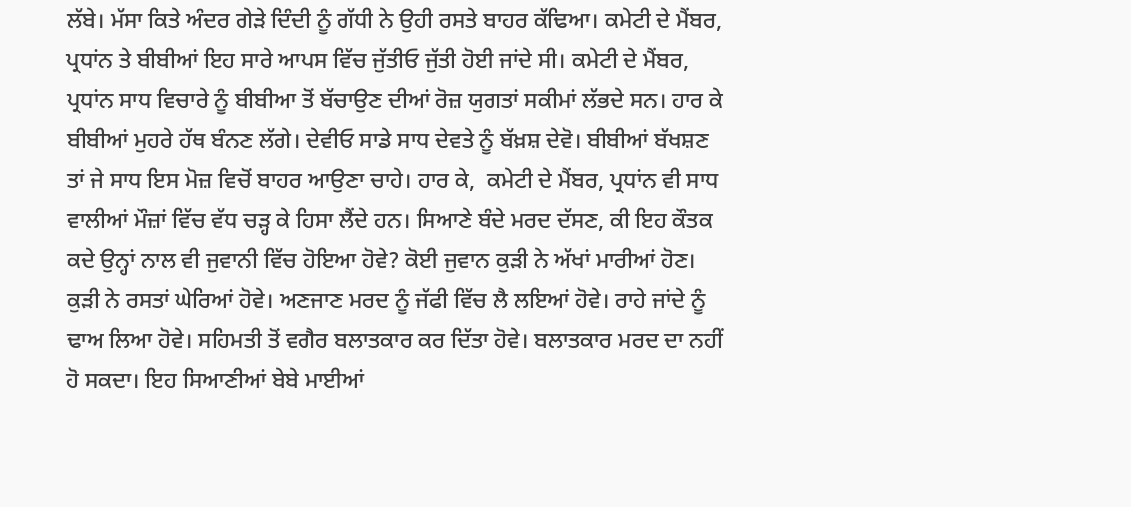ਲੱਬੇ। ਮੱਸਾ ਕਿਤੇ ਅੰਦਰ ਗੇੜੇ ਦਿੰਦੀ ਨੂੰ ਗੱਧੀ ਨੇ ਉਹੀ ਰਸਤੇ ਬਾਹਰ ਕੱਢਿਆ। ਕਮੇਟੀ ਦੇ ਮੈਂਬਰ, ਪ੍ਰਧਾਂਨ ਤੇ ਬੀਬੀਆਂ ਇਹ ਸਾਰੇ ਆਪਸ ਵਿੱਚ ਜੁੱਤੀਓ ਜੁੱਤੀ ਹੋਈ ਜਾਂਦੇ ਸੀ। ਕਮੇਟੀ ਦੇ ਮੈਂਬਰ, ਪ੍ਰਧਾਂਨ ਸਾਧ ਵਿਚਾਰੇ ਨੂੰ ਬੀਬੀਆ ਤੋਂ ਬੱਚਾਉਣ ਦੀਆਂ ਰੋਜ਼ ਯੁਗਤਾਂ ਸਕੀਮਾਂ ਲੱਭਦੇ ਸਨ। ਹਾਰ ਕੇ ਬੀਬੀਆਂ ਮੁਹਰੇ ਹੱਥ ਬੰਨਣ ਲੱਗੇ। ਦੇਵੀਓ ਸਾਡੇ ਸਾਧ ਦੇਵਤੇ ਨੂੰ ਬੱਖ਼ਸ਼ ਦੇਵੋ। ਬੀਬੀਆਂ ਬੱਖਸ਼ਣ ਤਾਂ ਜੇ ਸਾਧ ਇਸ ਮੋਜ਼ ਵਿਚੋਂ ਬਾਹਰ ਆਉਣਾ ਚਾਹੇ। ਹਾਰ ਕੇ,  ਕਮੇਟੀ ਦੇ ਮੈਂਬਰ, ਪ੍ਰਧਾਂਨ ਵੀ ਸਾਧ ਵਾਲੀਆਂ ਮੌਜ਼ਾਂ ਵਿੱਚ ਵੱਧ ਚੜ੍ਹ ਕੇ ਹਿਸਾ ਲੈਂਦੇ ਹਨ। ਸਿਆਣੇ ਬੰਦੇ ਮਰਦ ਦੱਸਣ, ਕੀ ਇਹ ਕੌਤਕ ਕਦੇ ਉਨ੍ਹਾਂ ਨਾਲ ਵੀ ਜੁਵਾਨੀ ਵਿੱਚ ਹੋਇਆ ਹੋਵੇ? ਕੋਈ ਜੁਵਾਨ ਕੁੜੀ ਨੇ ਅੱਖਾਂ ਮਾਰੀਆਂ ਹੋਣ। ਕੁੜੀ ਨੇ ਰਸਤਾਂ ਘੇਰਿਆਂ ਹੋਵੇ। ਅਣਜਾਣ ਮਰਦ ਨੂੰ ਜੱਫੀ ਵਿੱਚ ਲੈ ਲਇਆਂ ਹੋਵੇ। ਰਾਹੇ ਜਾਂਦੇ ਨੂੰ ਢਾਅ ਲਿਆ ਹੋਵੇ। ਸਹਿਮਤੀ ਤੋਂ ਵਗੈਰ ਬਲਾਤਕਾਰ ਕਰ ਦਿੱਤਾ ਹੋਵੇ। ਬਲਾਤਕਾਰ ਮਰਦ ਦਾ ਨਹੀਂ ਹੋ ਸਕਦਾ। ਇਹ ਸਿਆਣੀਆਂ ਬੇਬੇ ਮਾਈਆਂ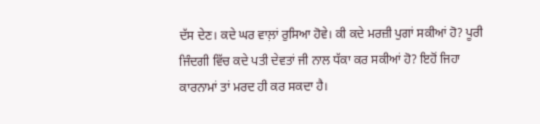ਦੱਸ ਦੇਣ। ਕਦੇ ਘਰ ਵਾਲ਼ਾਂ ਰੁਸਿਆ ਹੋਵੇ। ਕੀ ਕਦੇ ਮਰਜ਼ੀ ਪੁਗਾਂ ਸਕੀਆਂ ਹੋ? ਪੂਰੀ ਜਿੰਦਗੀ ਵਿੱਚ ਕਦੇ ਪਤੀ ਦੇਵਤਾਂ ਜੀ ਨਾਲ ਧੱਕਾ ਕਰ ਸਕੀਆਂ ਹੋ? ਇਹੋਂ ਜਿਹਾ ਕਾਰਨਾਮਾਂ ਤਾਂ ਮਰਦ ਹੀ ਕਰ ਸਕਦਾ ਹੈ।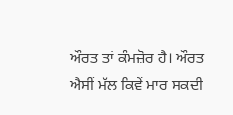ਔਰਤ ਤਾਂ ਕੰਮਜ਼ੋਰ ਹੈ। ਔਰਤ ਐਸੀਂ ਮੱਲ ਕਿਵੇਂ ਮਾਰ ਸਕਦੀ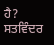ਹੈ?
ਸਤਵਿੰਦਰ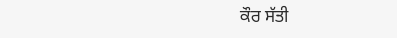ਕੌਰ ਸੱਤੀ